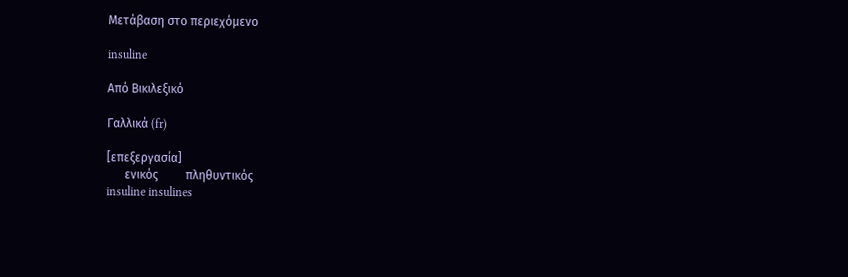Μετάβαση στο περιεχόμενο

insuline

Από Βικιλεξικό

Γαλλικά (fr)

[επεξεργασία]
      ενικός         πληθυντικός
insuline insulines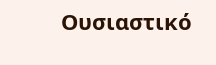Ουσιαστικό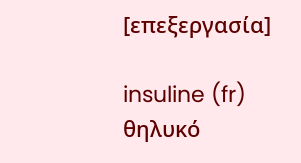[επεξεργασία]

insuline (fr) θηλυκό